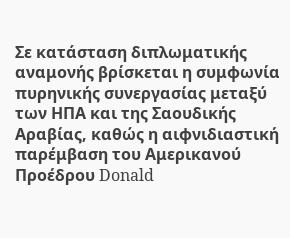Σε κατάσταση διπλωματικής αναμονής βρίσκεται η συμφωνία πυρηνικής συνεργασίας μεταξύ των ΗΠΑ και της Σαουδικής Αραβίας, καθώς η αιφνιδιαστική παρέμβαση του Αμερικανού Προέδρου Donald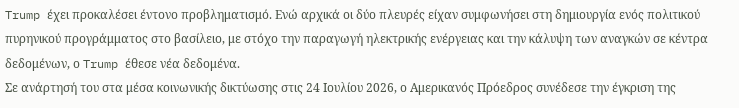Trump έχει προκαλέσει έντονο προβληματισμό. Ενώ αρχικά οι δύο πλευρές είχαν συμφωνήσει στη δημιουργία ενός πολιτικού πυρηνικού προγράμματος στο βασίλειο, με στόχο την παραγωγή ηλεκτρικής ενέργειας και την κάλυψη των αναγκών σε κέντρα δεδομένων, ο Trump έθεσε νέα δεδομένα.
Σε ανάρτησή του στα μέσα κοινωνικής δικτύωσης στις 24 Ιουλίου 2026, ο Αμερικανός Πρόεδρος συνέδεσε την έγκριση της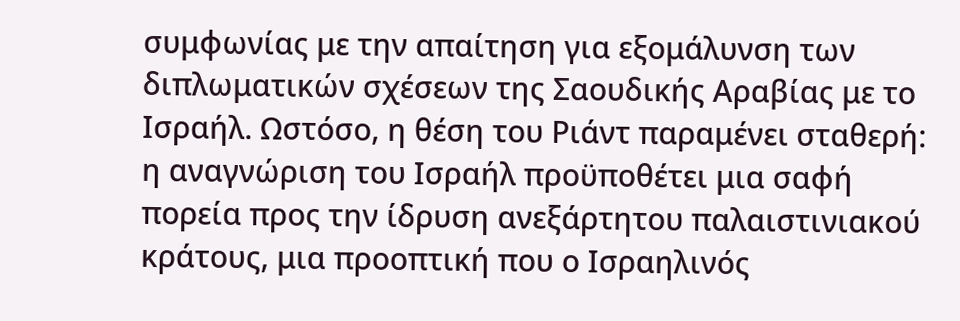συμφωνίας με την απαίτηση για εξομάλυνση των διπλωματικών σχέσεων της Σαουδικής Αραβίας με το Ισραήλ. Ωστόσο, η θέση του Ριάντ παραμένει σταθερή: η αναγνώριση του Ισραήλ προϋποθέτει μια σαφή πορεία προς την ίδρυση ανεξάρτητου παλαιστινιακού κράτους, μια προοπτική που ο Ισραηλινός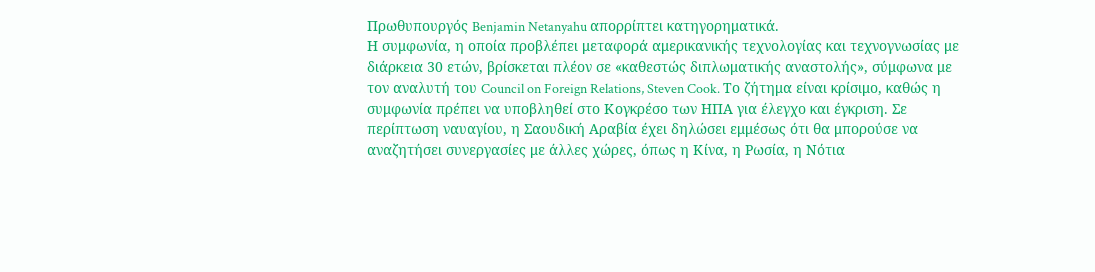Πρωθυπουργός Benjamin Netanyahu απορρίπτει κατηγορηματικά.
Η συμφωνία, η οποία προβλέπει μεταφορά αμερικανικής τεχνολογίας και τεχνογνωσίας με διάρκεια 30 ετών, βρίσκεται πλέον σε «καθεστώς διπλωματικής αναστολής», σύμφωνα με τον αναλυτή του Council on Foreign Relations, Steven Cook. Το ζήτημα είναι κρίσιμο, καθώς η συμφωνία πρέπει να υποβληθεί στο Κογκρέσο των ΗΠΑ για έλεγχο και έγκριση. Σε περίπτωση ναυαγίου, η Σαουδική Αραβία έχει δηλώσει εμμέσως ότι θα μπορούσε να αναζητήσει συνεργασίες με άλλες χώρες, όπως η Κίνα, η Ρωσία, η Νότια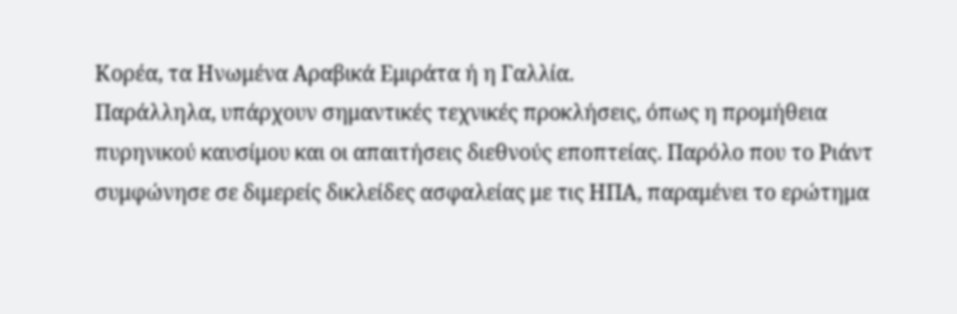Κορέα, τα Ηνωμένα Αραβικά Εμιράτα ή η Γαλλία.
Παράλληλα, υπάρχουν σημαντικές τεχνικές προκλήσεις, όπως η προμήθεια πυρηνικού καυσίμου και οι απαιτήσεις διεθνούς εποπτείας. Παρόλο που το Ριάντ συμφώνησε σε διμερείς δικλείδες ασφαλείας με τις ΗΠΑ, παραμένει το ερώτημα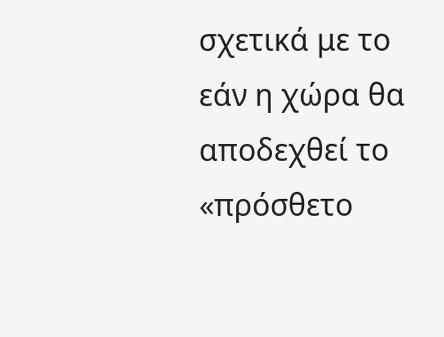σχετικά με το εάν η χώρα θα αποδεχθεί το «πρόσθετο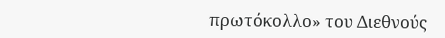πρωτόκολλο» του Διεθνούς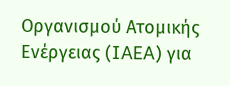Οργανισμού Ατομικής Ενέργειας (IAEA) για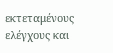εκτεταμένους ελέγχους και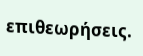επιθεωρήσεις.